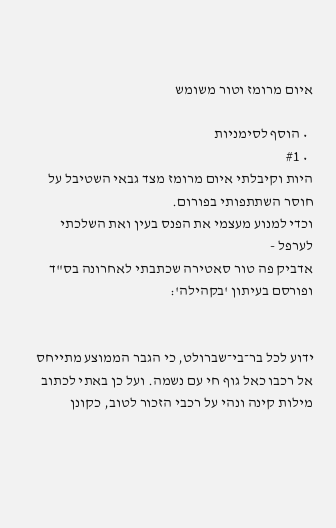איום מרומז וטור משומש

  • הוסף לסימניות
  • #1
היות וקיבלתי איום מרומז מצד גבאי השטיבל על חוסר השתתפותי בפורום.
וכדי למנוע מעצמי את הפנס בעין ואת השלכתי לערפל -
אדביק פה טור סאטירה שכתבתי לאחרונה בס"ד ופורסם בעיתון 'בקהילה':


ידוע לכל בר־בי־שברולט, כי הגבר הממוצע מתייחס אל רכבו כאל גוף חי עם נשמה. ועל כן באתי לכתוב מילות קינה ונהי על רכבי הזכור לטוב, כקונן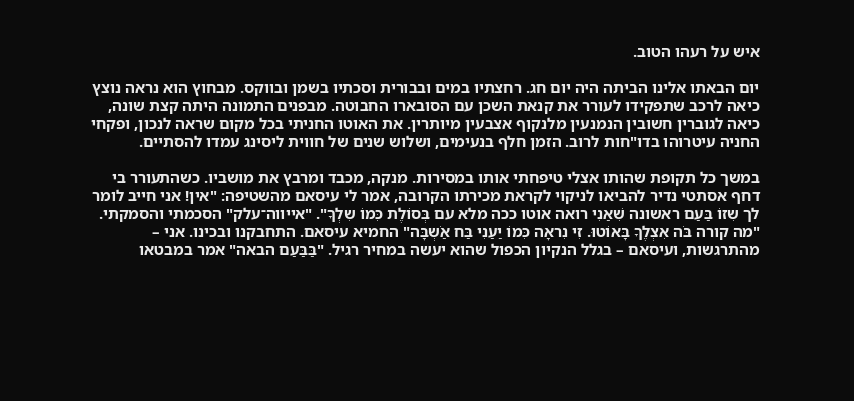איש על רעהו הטוב.

יום הבאתו אלינו הביתה היה יום חג. רחצתיו במים ובבורית וסכתיו בשמן ובווקס. מבחוץ הוא נראה נוצץ כיאה לרכב שתפקידו לעורר את קנאת השכן עם הסובארו החבוטה. מבפנים התמונה היתה קצת שונה, כיאה לגוברין חשובין הנמנעין מלנקוף אצבעין מיותרין. את האוטו החניתי בכל מקום שראה לנכון, ופקחי החניה עיטרוהו בדו"חות לרוב. הזמן חלף בנעימים, ושלוש שנים של חווית ליסינג עמדו להסתיים.

במשך כל תקופת שהותו אצלי טיפחתי אותו במסירות. מנקה, מכבד ומרבץ את מושביו. כשהתעורר בי דחף אסתטי נדיר להביאו לניקוי לקראת מכירתו הקרובה, אמר לי עיסאם מהשטיפה: "אין! אני חייב לומר לך שִזוֹ בַּעַם ראשונה שִׁאַנִי רואה אוטו ככה מלא עם בְּסוֹלֶת כִּמוֹ שִלְךָ". "אייווה־עלק" הסכמתי והסמקתי. "מה קורה בֹּה אִצְלֶךָ בָּאוֹטוּ. זִי נִראָה כִּמוֹ יַעַנִי בַּח אַֹשְבָּה" החמיא עיסאם. התחבקנו ובכינו. אני – מהתרגשות, ועיסאם – בגלל הנקיון הכפול שהוא יעשה במחיר רגיל. "בַּבַּעַם הבאה" אמר במבטאו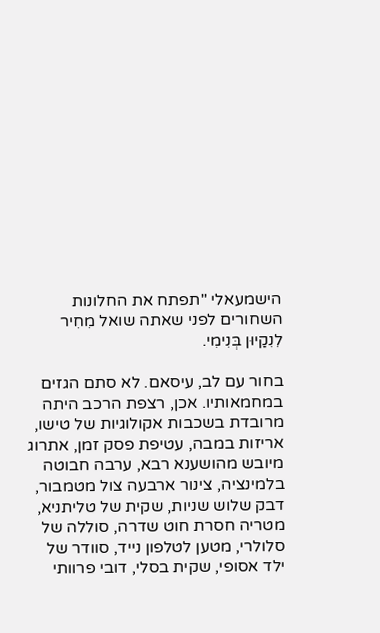הישמעאלי "תפתח את החלונות השחורים לפני שאתה שואל מִחִיר לִנִקַיוּן בְּנִימִי.

בחור עם לב, עיסאם. לא סתם הגזים במחמאותיו. אכן, רצפת הרכב היתה מרובדת בשכבות אקולוגיות של טישו, אריזות במבה, עטיפת פסק זמן, אתרוג מיובש מהושענא רבא, ערבה חבוטה בלמינציה, צינור ארבעה צול מטמבור, דבק שלוש שניות, שקית של טליתניא, מטריה חסרת חוט שדרה, סוללה של סלולרי, מטען לטלפון נייד, סוודר של ילד אסופי, שקית בסלי, דובי פרוותי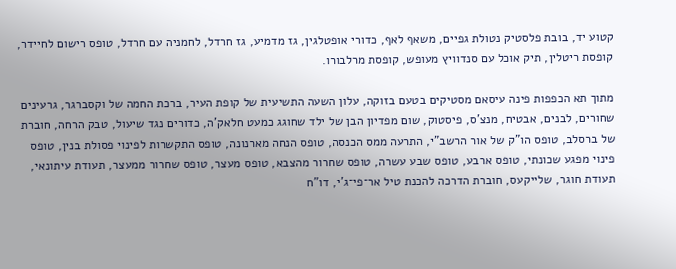קטוע יד, בובת פלסטיק נטולת גפיים, משאף לאף, כדורי אופטלגין, גז מדמיע, גז חרדל, לחמניה עם חרדל, טופס רישום לחיידר, קופסת ריטלין, תיק אוכל עם סנדוויץ מעופש, קופסת מרלבורו.

מתוך תא הכפפות פינה עיסאם מסטיקים בטעם בזוקה, עלון השעה התשיעית של קופת העיר, ברכת החמה של וקסברגר, גרעינים שחורים, לבנים, אבטיח, מנצ'ס, פיסטוק, שום מפדיון הבן של ילד שחוגג כמעט חלאק'ה, כדורים נגד שיעול, טבק הרחה, חוברת של ברסלב, טופס הו"ק של אור הרשב"י, התרעה ממס הכנסה, טופס הנחה מארנונה, טופס התקשרות לפינוי פסולת בנין, טופס פינוי מפגע שכונתי, טופס ארבע, טופס שבע עשרה, טופס שחרור מהצבא, טופס מעצר, טופס שחרור ממעצר, תעודת עיתונאי, תעודת חוגר, שלייקעס, חוברת הדרכה להכנת טיל אר־פי־ג'י, דו"ח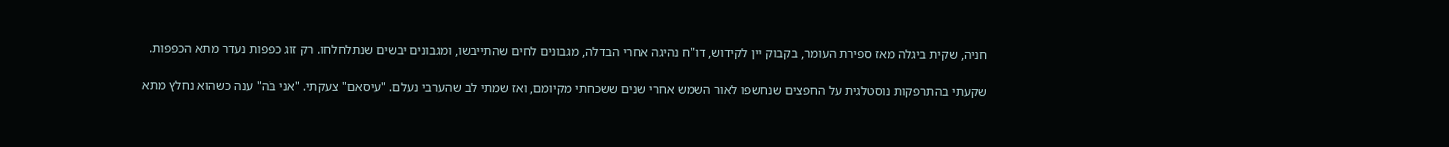חניה, שקית ביגלה מאז ספירת העומר, בקבוק יין לקידוש, דו"ח נהיגה אחרי הבדלה, מגבונים לחים שהתייבשו, ומגבונים יבשים שנתלחלחו. רק זוג כפפות נעדר מתא הכפפות.

שקעתי בהתרפקות נוסטלגית על החפצים שנחשפו לאור השמש אחרי שנים ששכחתי מקיומם, ואז שמתי לב שהערבי נעלם. "עיסאם" צעקתי. "אני בֹּה" ענה כשהוא נחלץ מתא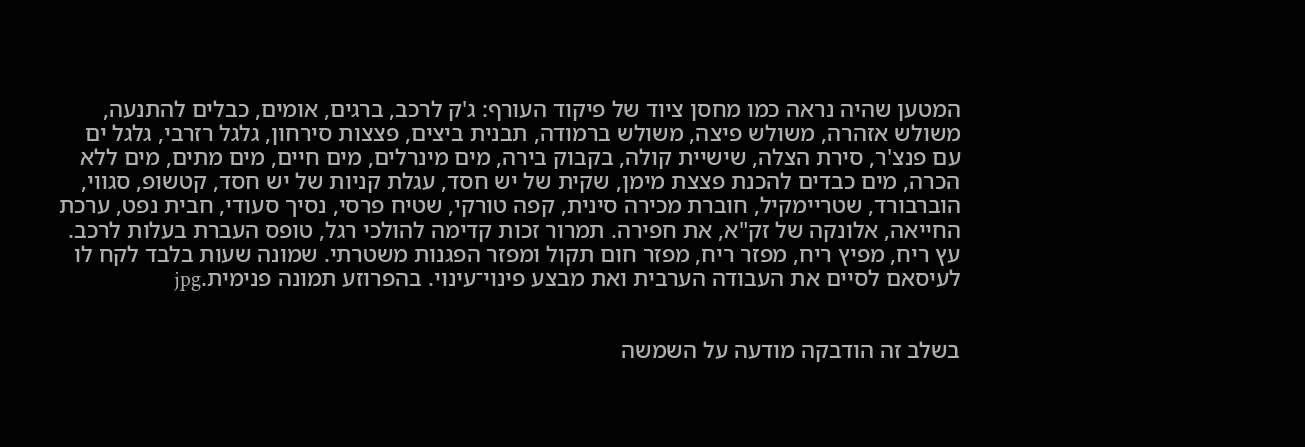המטען שהיה נראה כמו מחסן ציוד של פיקוד העורף: ג'ק לרכב, ברגים, אומים, כבלים להתנעה, משולש אזהרה, משולש פיצה, משולש ברמודה, תבנית ביצים, פצצות סירחון, גלגל רזרבי, גלגל ים עם פנצ'ר, סירת הצלה, שישיית קולה, בקבוק בירה, מים מינרלים, מים חיים, מים מתים, מים ללא הכרה, מים כבדים להכנת פצצת מימן, שקית של יש חסד, עגלת קניות של יש חסד, קטשופ, סגווי, הוברבורד, שטריימקיל, חוברת מכירה סינית, קפה טורקי, שטיח פרסי, נסיך סעודי, חבית נפט, ערכת החייאה, אלונקה של זק"א, את חפירה. תמרור זכות קדימה להולכי רגל, טופס העברת בעלות לרכב. עץ ריח, מפיץ ריח, מפזר ריח, מפזר חום תקול ומפזר הפגנות משטרתי. שמונה שעות בלבד לקח לו לעיסאם לסיים את העבודה הערבית ואת מבצע פינוי־עינוי. בהפרוזע תמונה פנימית.jpg


בשלב זה הודבקה מודעה על השמשה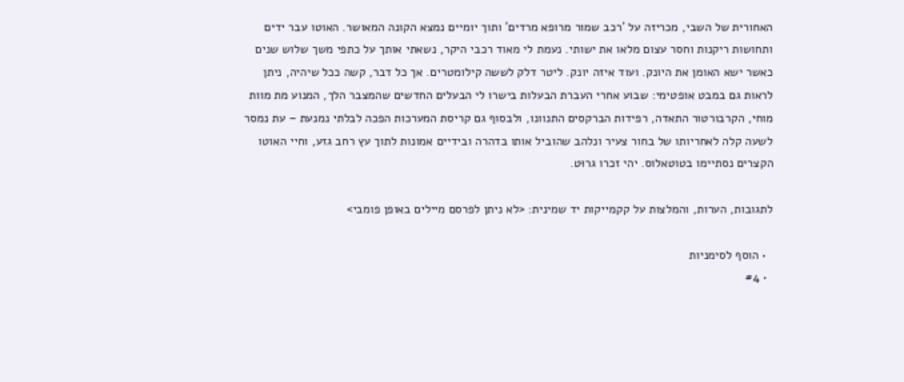האחורית של השבי, מכריזה על 'רכב שמור מרופא מרדים' ותוך יומיים נמצא הקונה המאושר. האוטו עבר ידים ותחושות ריקנות וחסר עצום מלאו את ישותי. נעמת לי מאוד רכבי היקר, נשאתי אותך על כתפי משך שלוש שנים כאשר ישא האומן את היונק. ועוד איזה יונק. ליטר דלק לששה קילומטרים. אך כל דבר, קשה ככל שיהיה, ניתן לראות גם במבט אופטימי: שבוע אחרי העברת הבעלות בישרו לי הבעלים החדשים שהמצבר הלך, המנוע מת מוות מוחי, הקרבורטור התאדה, רפידות הברקסים התנוונו, ולבסוף גם קריסת המערכות הפכה לבלתי נמנעת – עת נמסר לשעה קלה לאחריותו של בחור צעיר ונלהב שהוביל אותו בדהרה ובידיים אמונות לתוך עץ רחב גזע, וחיי האוטו הקצרים נסתיימו בטוטאלוס. יהי זכרו גרוּט.

לתגובות, הערות, והמלצות על קקמייקות יד שמינית: <לא ניתן לפרסם מיילים באופן פומבי>

  • הוסף לסימניות
  • #4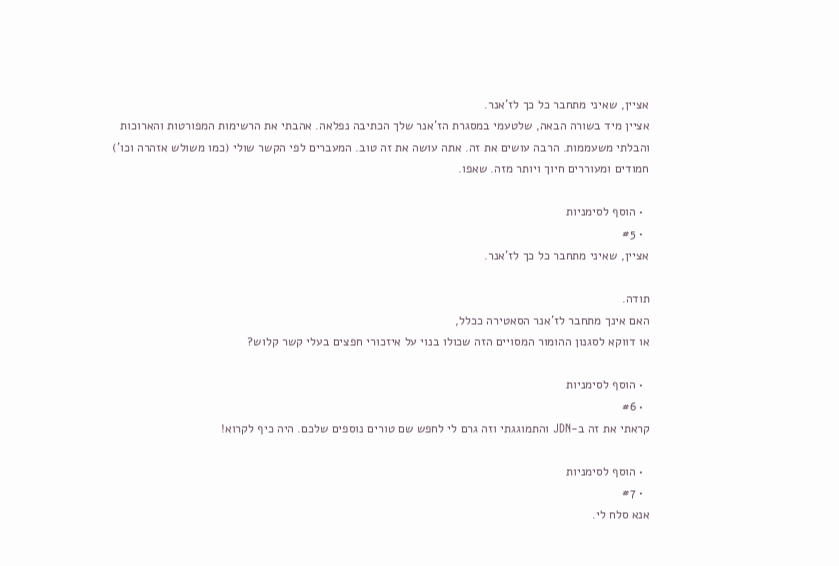אציין, שאיני מתחבר כל כך לז'אנר.
אציין מיד בשורה הבאה, שלטעמי במסגרת הז'אנר שלך הכתיבה נפלאה. אהבתי את הרשימות המפורטות והארוכות והבלתי משעממות. הרבה עושים את זה. אתה עושה את זה טוב. המעברים לפי הקשר שולי (כמו משולש אזהרה וכו') חמודים ומעוררים חיוך ויותר מזה. שאפו.

  • הוסף לסימניות
  • #5
אציין, שאיני מתחבר כל כך לז'אנר.

תודה.
האם אינך מתחבר לז'אנר הסאטירה ככלל,
או דווקא לסגנון ההומור המסויים הזה שכולו בנוי על איזכורי חפצים בעלי קשר קלוש?

  • הוסף לסימניות
  • #6
קראתי את זה ב-JDN והתמוגגתי וזה גרם לי לחפש שם טורים נוספים שלכם. היה כיף לקרוא!

  • הוסף לסימניות
  • #7
אנא סלח לי.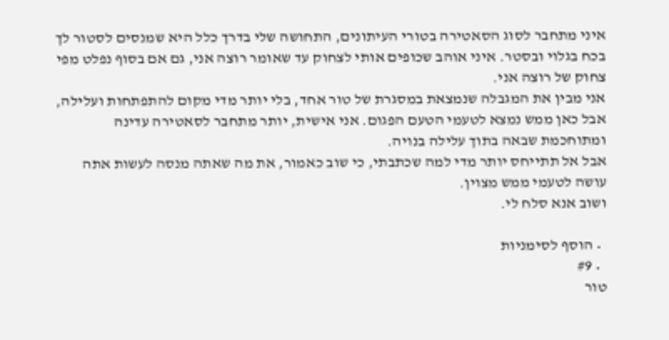איני מתחבר לסוג הסאטירה בטורי העיתונים, התחושה שלי בדרך כלל היא שמנסים לסטור לך בכח בגלוי ובסטר. איני אוהב שכופים אותי לצחוק עד שאומר רוצה אני, גם אם בסוף נפלט מפי צחוק של רוצה אני.
אני מבין את המגבלה שנמצאת במסגרת של טור אחד, בלי יותר מדי מקום להתפתחות ועלילה, אבל כאן ממש נמצא לטעמי הטעם הפגום. אני אישית, יותר מתחבר לסאטירה עדינה ומתוחכמת שבאה בתוך עלילה בנויה.
אבל אל תתייחס יותר מדי למה שכתבתי, כי שוב כאמור, את מה שאתה מנסה לעשות אתה עושה לטעמי ממש מצוין.
ושוב אנא סלח לי.

  • הוסף לסימניות
  • #9
טור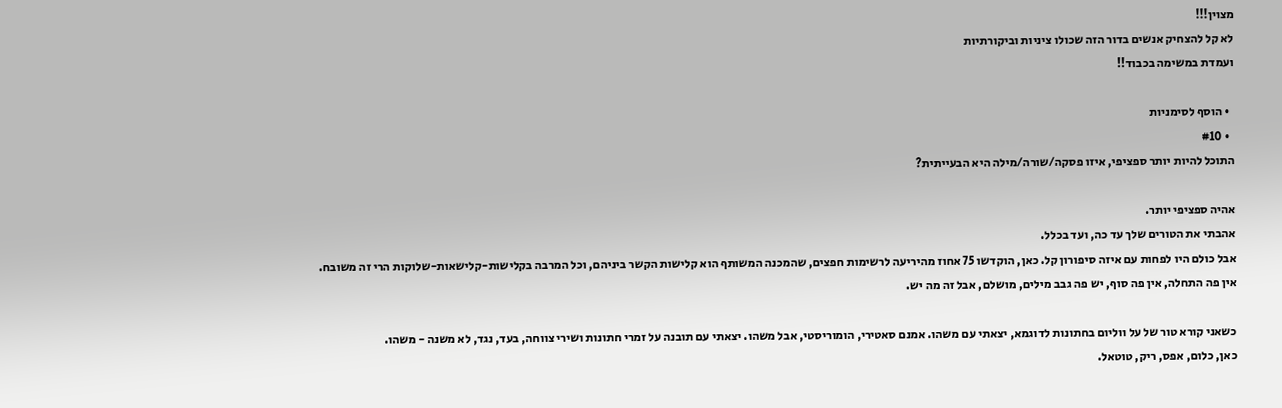מצוין!!!
לא קל להצחיק אנשים בדור הזה שכולו ציניות וביקורתיות
ועמדת במשימה בכבוד!!

  • הוסף לסימניות
  • #10
התוכל להיות יותר ספציפי, איזו פסקה/שורה/מילה היא הבעייתית?

אהיה ספציפי יותר.
אהבתי את הטורים שלך עד כה, ועד בכלל.
אבל כולם היו לפחות עם איזה סיפורון קל. כאן, הוקדשו 75 אחוז מהיריעה לרשימות חפצים, שהמכנה המשותף הוא קלישות הקשר ביניהם, וכל המרבה בקלישות-קלישאות-שלוקות הרי זה משובח.
אין פה התחלה, אין פה סוף, יש פה גבב מילים, מושלם, אבל זה מה יש.

כשאני קורא טור של על ווליום בחתונות לדוגמא, יצאתי עם משהו. אמנם סאטירי, הומוריסטי, אבל משהו. יצאתי עם תובנה על זמרי חתונות ושירי צווחה, בעד, נגד, לא משנה - משהו.
כאן, כלום, אפס, ריק, טוטאל.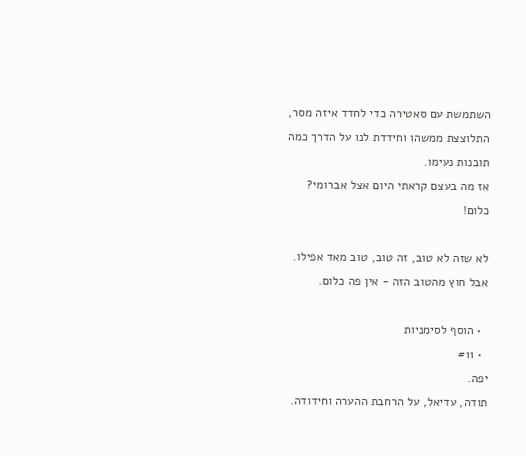השתמשת עם סאטירה כדי לחדד איזה מסר, התלוצצת ממשהו וחידדת לנו על הדרך כמה תובנות נעימו.
אז מה בעצם קראתי היום אצל אברומי?
כלום!

לא שזה לא טוב, זה טוב, טוב מאד אפילו. אבל חוץ מהטוב הזה - אין פה כלום.

  • הוסף לסימניות
  • #11
יפה.
תודה, עדיאל, על הרחבת ההערה וחידודה.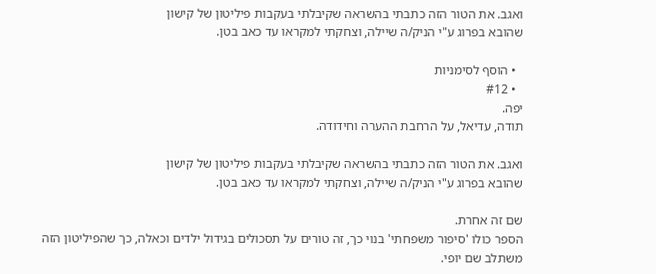ואגב. את הטור הזה כתבתי בהשראה שקיבלתי בעקבות פיליטון של קישון
שהובא בפרוג ע"י הניק/ה שיילה, וצחקתי למקראו עד כאב בטן.

  • הוסף לסימניות
  • #12
יפה.
תודה, עדיאל, על הרחבת ההערה וחידודה.

ואגב. את הטור הזה כתבתי בהשראה שקיבלתי בעקבות פיליטון של קישון
שהובא בפרוג ע"י הניק/ה שיילה, וצחקתי למקראו עד כאב בטן.

שם זה אחרת.
הספר כולו 'סיפור משפחתי' בנוי כך, זה טורים על תסכולים בגידול ילדים וכאלה, כך שהפיליטון הזה משתלב שם יופי.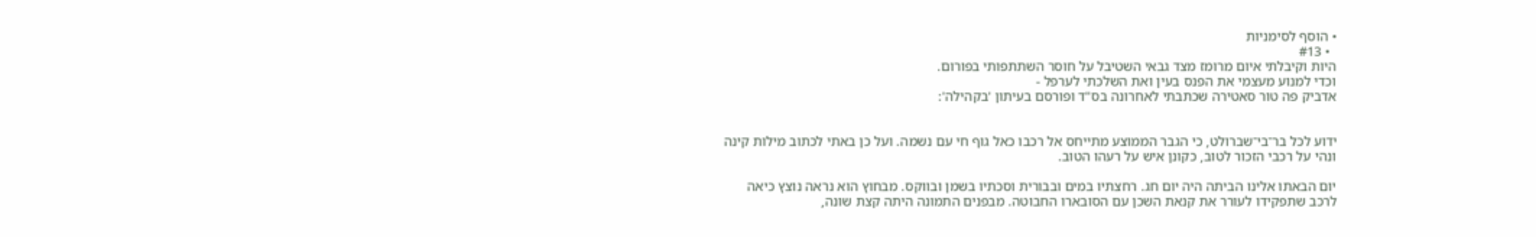• הוסף לסימניות
  • #13
היות וקיבלתי איום מרומז מצד גבאי השטיבל על חוסר השתתפותי בפורום.
וכדי למנוע מעצמי את הפנס בעין ואת השלכתי לערפל -
אדביק פה טור סאטירה שכתבתי לאחרונה בס"ד ופורסם בעיתון 'בקהילה':


ידוע לכל בר־בי־שברולט, כי הגבר הממוצע מתייחס אל רכבו כאל גוף חי עם נשמה. ועל כן באתי לכתוב מילות קינה ונהי על רכבי הזכור לטוב, כקונן איש על רעהו הטוב.

יום הבאתו אלינו הביתה היה יום חג. רחצתיו במים ובבורית וסכתיו בשמן ובווקס. מבחוץ הוא נראה נוצץ כיאה לרכב שתפקידו לעורר את קנאת השכן עם הסובארו החבוטה. מבפנים התמונה היתה קצת שונה,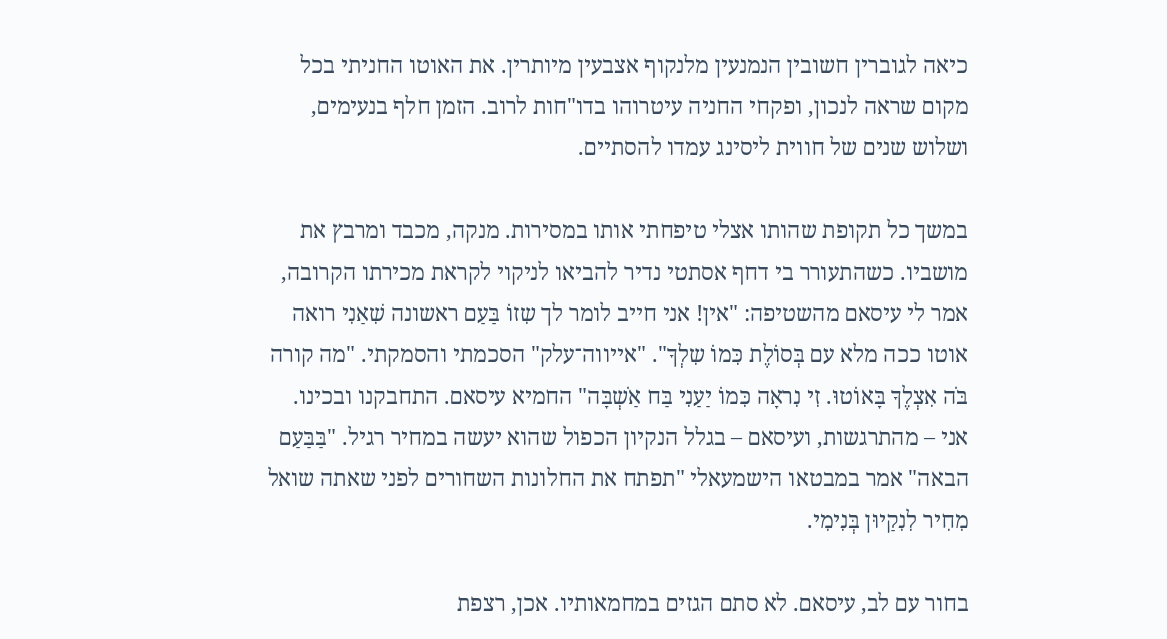כיאה לגוברין חשובין הנמנעין מלנקוף אצבעין מיותרין. את האוטו החניתי בכל מקום שראה לנכון, ופקחי החניה עיטרוהו בדו"חות לרוב. הזמן חלף בנעימים, ושלוש שנים של חווית ליסינג עמדו להסתיים.

במשך כל תקופת שהותו אצלי טיפחתי אותו במסירות. מנקה, מכבד ומרבץ את מושביו. כשהתעורר בי דחף אסתטי נדיר להביאו לניקוי לקראת מכירתו הקרובה, אמר לי עיסאם מהשטיפה: "אין! אני חייב לומר לך שִזוֹ בַּעַם ראשונה שִׁאַנִי רואה אוטו ככה מלא עם בְּסוֹלֶת כִּמוֹ שִלְךָ". "אייווה־עלק" הסכמתי והסמקתי. "מה קורה בֹּה אִצְלֶךָ בָּאוֹטוּ. זִי נִראָה כִּמוֹ יַעַנִי בַּח אַֹשְבָּה" החמיא עיסאם. התחבקנו ובכינו. אני – מהתרגשות, ועיסאם – בגלל הנקיון הכפול שהוא יעשה במחיר רגיל. "בַּבַּעַם הבאה" אמר במבטאו הישמעאלי "תפתח את החלונות השחורים לפני שאתה שואל מִחִיר לִנִקַיוּן בְּנִימִי.

בחור עם לב, עיסאם. לא סתם הגזים במחמאותיו. אכן, רצפת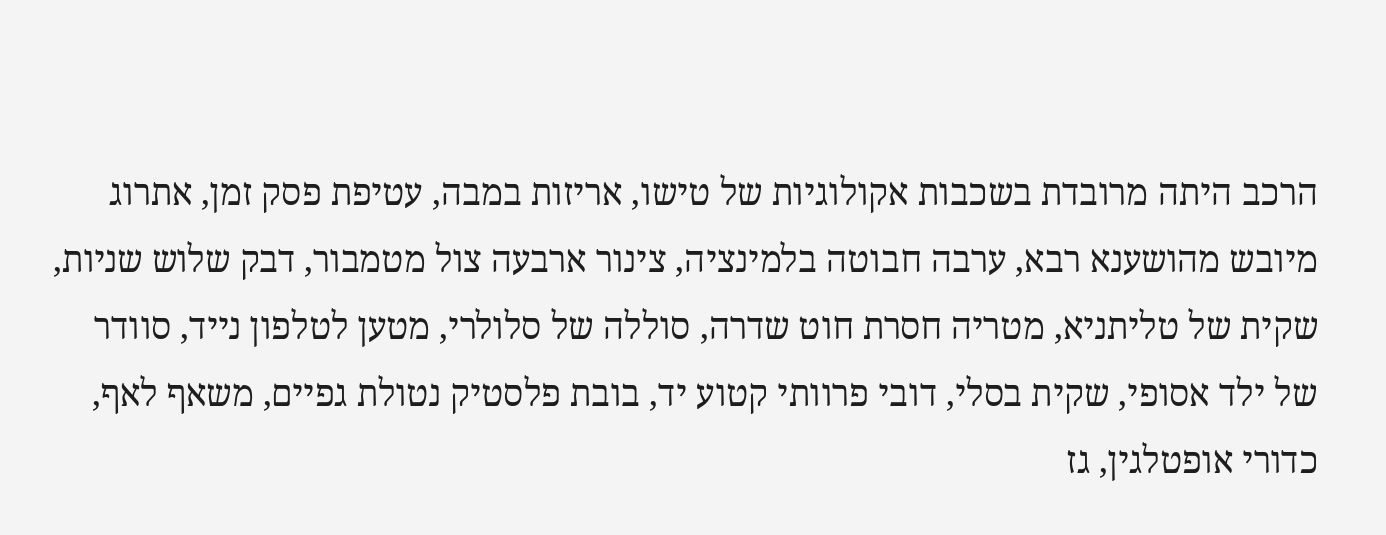הרכב היתה מרובדת בשכבות אקולוגיות של טישו, אריזות במבה, עטיפת פסק זמן, אתרוג מיובש מהושענא רבא, ערבה חבוטה בלמינציה, צינור ארבעה צול מטמבור, דבק שלוש שניות, שקית של טליתניא, מטריה חסרת חוט שדרה, סוללה של סלולרי, מטען לטלפון נייד, סוודר של ילד אסופי, שקית בסלי, דובי פרוותי קטוע יד, בובת פלסטיק נטולת גפיים, משאף לאף, כדורי אופטלגין, גז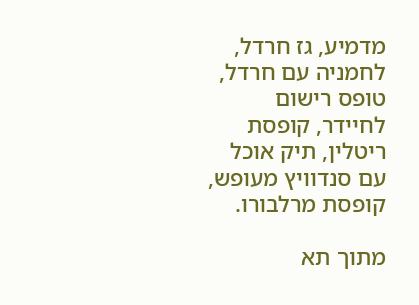מדמיע, גז חרדל, לחמניה עם חרדל, טופס רישום לחיידר, קופסת ריטלין, תיק אוכל עם סנדוויץ מעופש, קופסת מרלבורו.

מתוך תא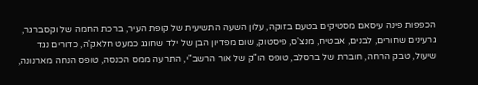הכפפות פינה עיסאם מסטיקים בטעם בזוקה, עלון השעה התשיעית של קופת העיר, ברכת החמה של וקסברגר, גרעינים שחורים, לבנים, אבטיח, מנצ'ס, פיסטוק, שום מפדיון הבן של ילד שחוגג כמעט חלאק'ה, כדורים נגד שיעול, טבק הרחה, חוברת של ברסלב, טופס הו"ק של אור הרשב"י, התרעה ממס הכנסה, טופס הנחה מארנונה,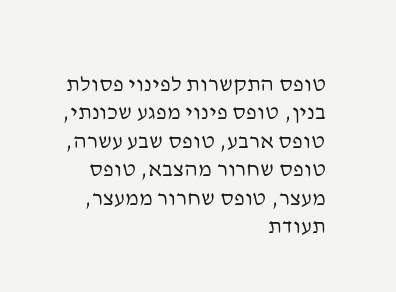טופס התקשרות לפינוי פסולת בנין, טופס פינוי מפגע שכונתי, טופס ארבע, טופס שבע עשרה, טופס שחרור מהצבא, טופס מעצר, טופס שחרור ממעצר, תעודת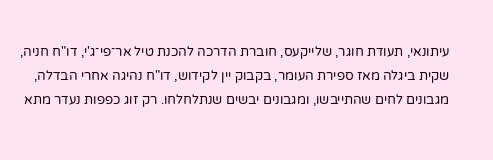עיתונאי, תעודת חוגר, שלייקעס, חוברת הדרכה להכנת טיל אר־פי־ג'י, דו"ח חניה, שקית ביגלה מאז ספירת העומר, בקבוק יין לקידוש, דו"ח נהיגה אחרי הבדלה, מגבונים לחים שהתייבשו, ומגבונים יבשים שנתלחלחו. רק זוג כפפות נעדר מתא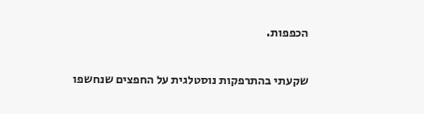הכפפות.

שקעתי בהתרפקות נוסטלגית על החפצים שנחשפו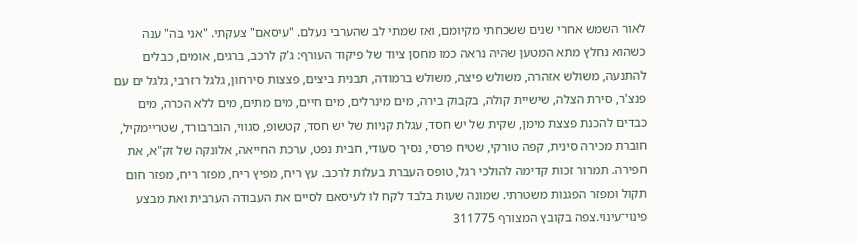לאור השמש אחרי שנים ששכחתי מקיומם, ואז שמתי לב שהערבי נעלם. "עיסאם" צעקתי. "אני בֹּה" ענה כשהוא נחלץ מתא המטען שהיה נראה כמו מחסן ציוד של פיקוד העורף: ג'ק לרכב, ברגים, אומים, כבלים להתנעה, משולש אזהרה, משולש פיצה, משולש ברמודה, תבנית ביצים, פצצות סירחון, גלגל רזרבי, גלגל ים עם פנצ'ר, סירת הצלה, שישיית קולה, בקבוק בירה, מים מינרלים, מים חיים, מים מתים, מים ללא הכרה, מים כבדים להכנת פצצת מימן, שקית של יש חסד, עגלת קניות של יש חסד, קטשופ, סגווי, הוברבורד, שטריימקיל, חוברת מכירה סינית, קפה טורקי, שטיח פרסי, נסיך סעודי, חבית נפט, ערכת החייאה, אלונקה של זק"א, את חפירה. תמרור זכות קדימה להולכי רגל, טופס העברת בעלות לרכב. עץ ריח, מפיץ ריח, מפזר ריח, מפזר חום תקול ומפזר הפגנות משטרתי. שמונה שעות בלבד לקח לו לעיסאם לסיים את העבודה הערבית ואת מבצע פינוי־עינוי.צפה בקובץ המצורף 311775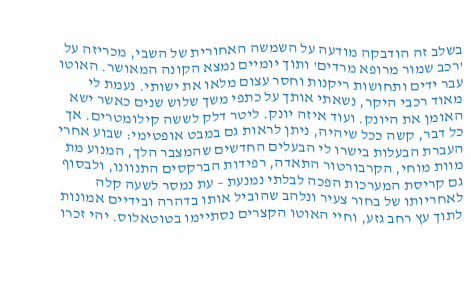בשלב זה הודבקה מודעה על השמשה האחורית של השבי, מכריזה על 'רכב שמור מרופא מרדים' ותוך יומיים נמצא הקונה המאושר. האוטו עבר ידים ותחושות ריקנות וחסר עצום מלאו את ישותי. נעמת לי מאוד רכבי היקר, נשאתי אותך על כתפי משך שלוש שנים כאשר ישא האומן את היונק. ועוד איזה יונק. ליטר דלק לששה קילומטרים. אך כל דבר, קשה ככל שיהיה, ניתן לראות גם במבט אופטימי: שבוע אחרי העברת הבעלות בישרו לי הבעלים החדשים שהמצבר הלך, המנוע מת מוות מוחי, הקרבורטור התאדה, רפידות הברקסים התנוונו, ולבסוף גם קריסת המערכות הפכה לבלתי נמנעת – עת נמסר לשעה קלה לאחריותו של בחור צעיר ונלהב שהוביל אותו בדהרה ובידיים אמונות לתוך עץ רחב גזע, וחיי האוטו הקצרים נסתיימו בטוטאלוס. יהי זכרו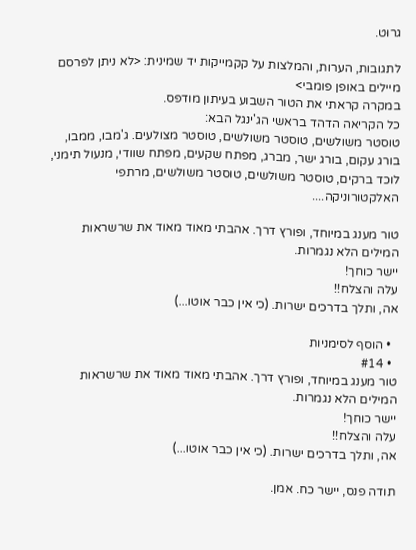גרוּט.

לתגובות, הערות, והמלצות על קקמייקות יד שמינית: <לא ניתן לפרסם מיילים באופן פומבי>
במקרה קראתי את הטור השבוע בעיתון מודפס.
כל הקריאה הדהד בראשי הג'ינגל הבא:
טוסטר משולשים, טוסטר משולשים, טוסטר מצולעים. ג'מבו, ממבו, בורג עקום, בורג ישר, מברג, מפתח שקעים, מפתח שוודי, מנעול תימני, לוכד ברקים, טוסטר משולשים, טוסטר משולשים, מרתפי האלקטורוניקה....

טור מענג במיוחד, ופורץ דרך. אהבתי מאוד מאוד את שרשראות המילים הלא נגמרות.
יישר כוחך!
עלה והצלח!!
אה, ותלך בדרכים ישרות. (כי אין כבר אוטו...)

  • הוסף לסימניות
  • #14
טור מענג במיוחד, ופורץ דרך. אהבתי מאוד מאוד את שרשראות המילים הלא נגמרות.
יישר כוחך!
עלה והצלח!!
אה, ותלך בדרכים ישרות. (כי אין כבר אוטו...)

תודה פנס, יישר כח. אמן.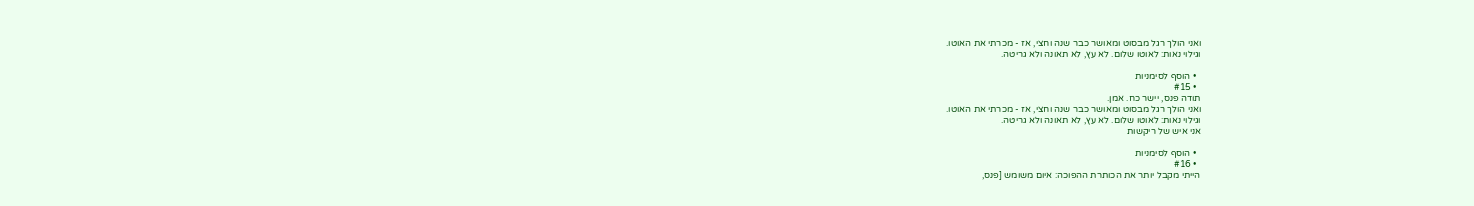ואני הולך רגל מבסוט ומאושר כבר שנה וחצי, אז - מכרתי את האוטו.
וגילוי נאות: לאוטו שלום. לא עץ, לא תאונה ולא גריטה.

  • הוסף לסימניות
  • #15
תודה פנס, יישר כח. אמן.
ואני הולך רגל מבסוט ומאושר כבר שנה וחצי, אז - מכרתי את האוטו.
וגילוי נאות: לאוטו שלום. לא עץ, לא תאונה ולא גריטה.
אני איש של ריקשות

  • הוסף לסימניות
  • #16
הייתי מקבל יותר את הכותרת ההפוכה: איום משומש [פנס,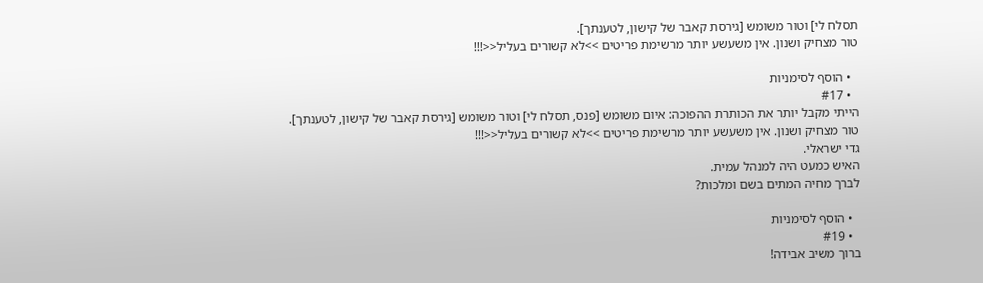תסלח לי] וטור משומש [גירסת קאבר של קישון, לטענתך].
טור מצחיק ושנון. אין משעשע יותר מרשימת פריטים >>לא קשורים בעליל<<!!!

  • הוסף לסימניות
  • #17
הייתי מקבל יותר את הכותרת ההפוכה: איום משומש [פנס, תסלח לי] וטור משומש [גירסת קאבר של קישון, לטענתך].
טור מצחיק ושנון. אין משעשע יותר מרשימת פריטים >>לא קשורים בעליל<<!!!
גדי ישראלי.
האיש כמעט היה למנהל עמית.
לברך מחיה המתים בשם ומלכות?

  • הוסף לסימניות
  • #19
ברוך משיב אבידה!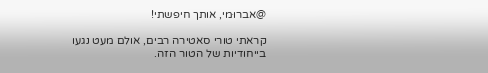@אברוּמי, אותך חיפשתי!

קראתי טורי סאטירה רבים, אולם מעט נגעו בייחודיות של הטור הזה.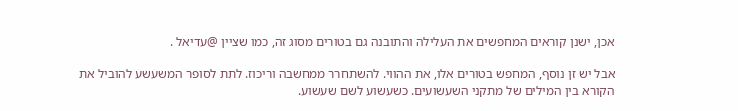אכן, ישנן קוראים המחפשים את העלילה והתובנה גם בטורים מסוג זה, כמו שציין @עדיאל .

אבל יש זן נוסף, המחפש בטורים אלו, את ההווי. להשתחרר ממחשבה וריכוז. לתת לסופר המשעשע להוביל את הקורא בין המילים של מתקני השעשועים. כשעשוע לשם שעשוע.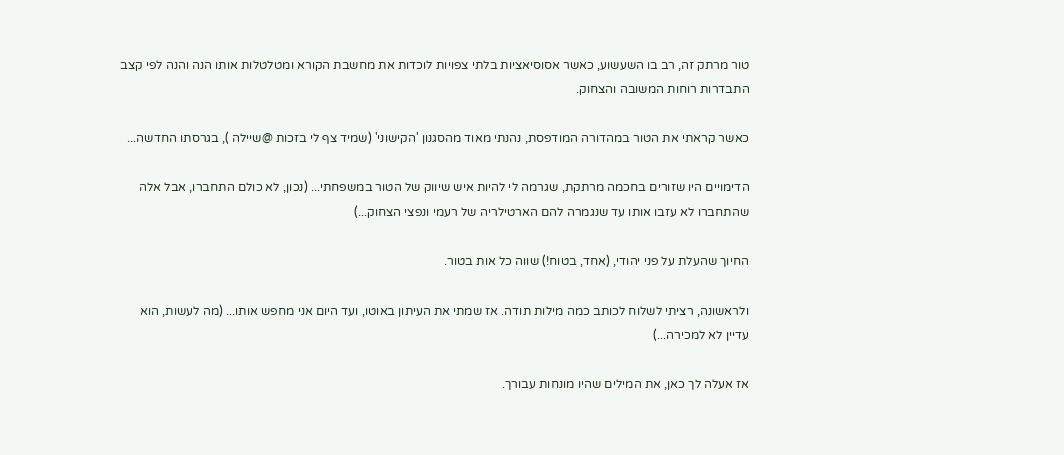טור מרתק זה, רב בו השעשוע, כאשר אסוסיאציות בלתי צפויות לוכדות את מחשבת הקורא ומטלטלות אותו הנה והנה לפי קצב התבדרות רוחות המשובה והצחוק.

כאשר קראתי את הטור במהדורה המודפסת, נהנתי מאוד מהסגנון 'הקישוני' (שמיד צף לי בזכות @שיילה ), בגרסתו החדשה...

הדימויים היו שזורים בחכמה מרתקת, שגרמה לי להיות איש שיווק של הטור במשפחתי... (נכון, לא כולם התחברו, אבל אלה שהתחברו לא עזבו אותו עד שנגמרה להם הארטילריה של רעמי ונפצי הצחוק...)

החיוך שהעלת על פני יהודי, (אחד, בטוח!) שווה כל אות בטור.

ולראשונה, רציתי לשלוח לכותב כמה מילות תודה. אז שמתי את העיתון באוטו, ועד היום אני מחפש אותו... (מה לעשות, הוא עדיין לא למכירה...)

אז אעלה לך כאן, את המילים שהיו מונחות עבורך.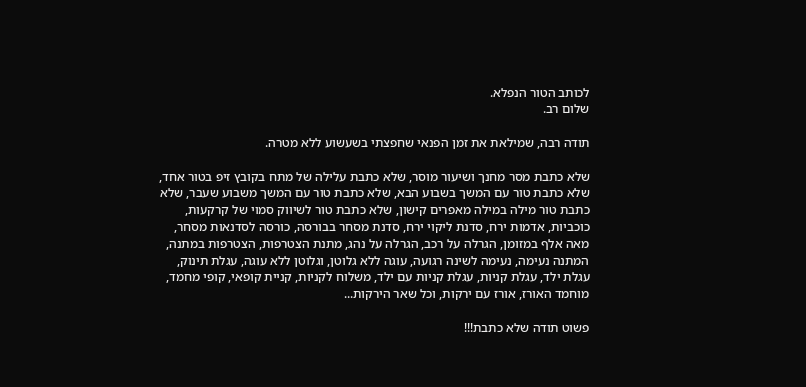לכותב הטור הנפלא.
שלום רב.

תודה רבה, שמילאת את זמן הפנאי שחפצתי בשעשוע ללא מטרה.

שלא כתבת מסר מחנך ושיעור מוסר, שלא כתבת עלילה של מתח בקובץ זיפ בטור אחד, שלא כתבת טור עם המשך בשבוע הבא, שלא כתבת טור עם המשך משבוע שעבר, שלא כתבת טור מילה במילה מאפרים קישון, שלא כתבת טור לשיווק סמוי של קרקעות, כוכביות, אדמות ירח, סדנת ליקוי ירח, סדנת מסחר בבורסה, כורסה לסדנאות מסחר, מאה אלף במזומן, הגרלה על רכב, הגרלה על נהג, מתנת הצטרפות, הצטרפות במתנה, המתנה נעימה, נעימה לשינה רגועה, עוגה ללא גלוטן, וגלוטן ללא עוגה, עגלת תינוק, עגלת ילד, עגלת קניות, עגלת קניות עם ילד, משלוח לקניות, קניית קופאי, קופי מחמד, מוחמד האורז, אורז עם ירקות, וכל שאר הירקות...

פשוט תודה שלא כתבת!!!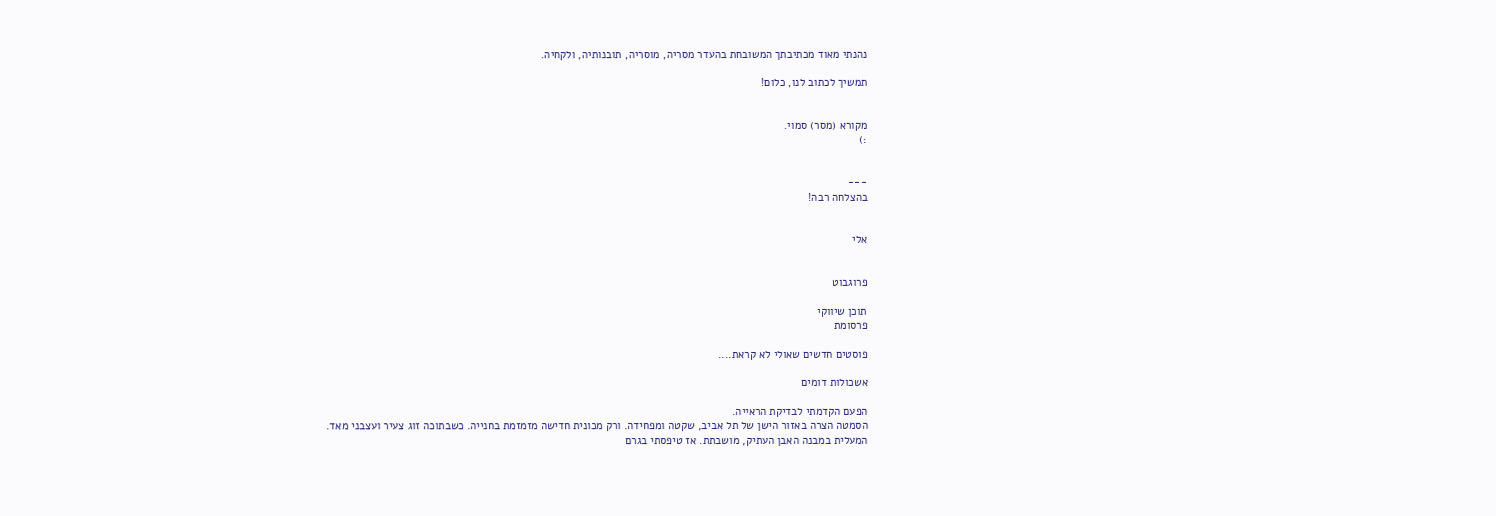נהנתי מאוד מכתיבתך המשובחת בהעדר מסריה, מוסריה, תובנותיה, ולקחיה.

תמשיך לכתוב לנו, כלום!


מקורא (מסר) סמוי.
:)


---
בהצלחה רבה!


אלי


פרוגבוט

תוכן שיווקי
פרסומת

פוסטים חדשים שאולי לא קראת....

אשכולות דומים

הפעם הקדמתי לבדיקת הראייה.
הסמטה הצרה באזור הישן של תל אביב, שקטה ומפחידה. ורק מכונית חדישה מזמזמת בחנייה. כשבתוכה זוג צעיר ועצבני מאד.
המעלית במבנה האבן העתיק, מושבתת. אז טיפסתי בגרם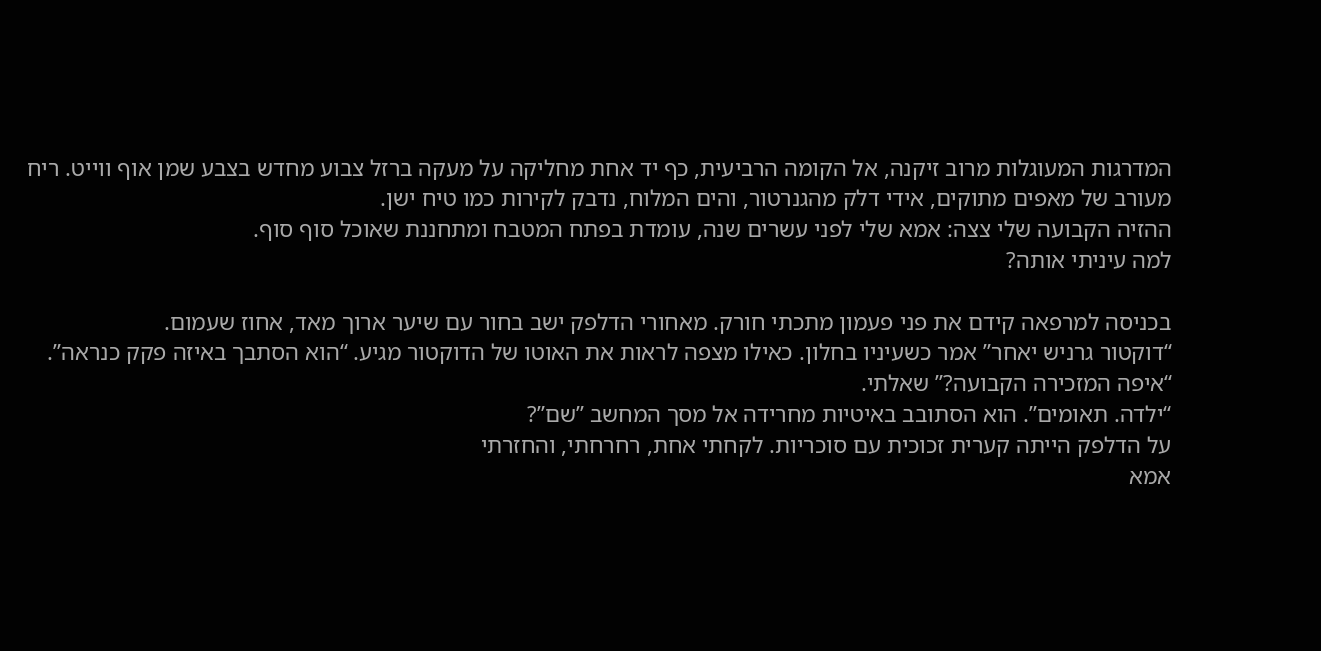המדרגות המעוגלות מרוב זיקנה, אל הקומה הרביעית, כף יד אחת מחליקה על מעקה ברזל צבוע מחדש בצבע שמן אוף ווייט. ריח מעורב של מאפים מתוקים, אידי דלק מהגנרטור, והים המלוח, נדבק לקירות כמו טיח ישן.
ההזיה הקבועה שלי צצה: אמא שלי לפני עשרים שנה, עומדת בפתח המטבח ומתחננת שאוכל סוף סוף.
למה עיניתי אותה?

בכניסה למרפאה קידם את פני פעמון מתכתי חורק. מאחורי הדלפק ישב בחור עם שיער ארוך מאד, אחוז שעמום.
“דוקטור גרניש יאחר” אמר כשעיניו בחלון. כאילו מצפה לראות את האוטו של הדוקטור מגיע. “הוא הסתבך באיזה פקק כנראה”.
“איפה המזכירה הקבועה?” שאלתי.
“ילדה. תאומים”. הוא הסתובב באיטיות מחרידה אל מסך המחשב ”שם”?
על הדלפק הייתה קערית זכוכית עם סוכריות. לקחתי אחת, רחרחתי, והחזרתי
אמא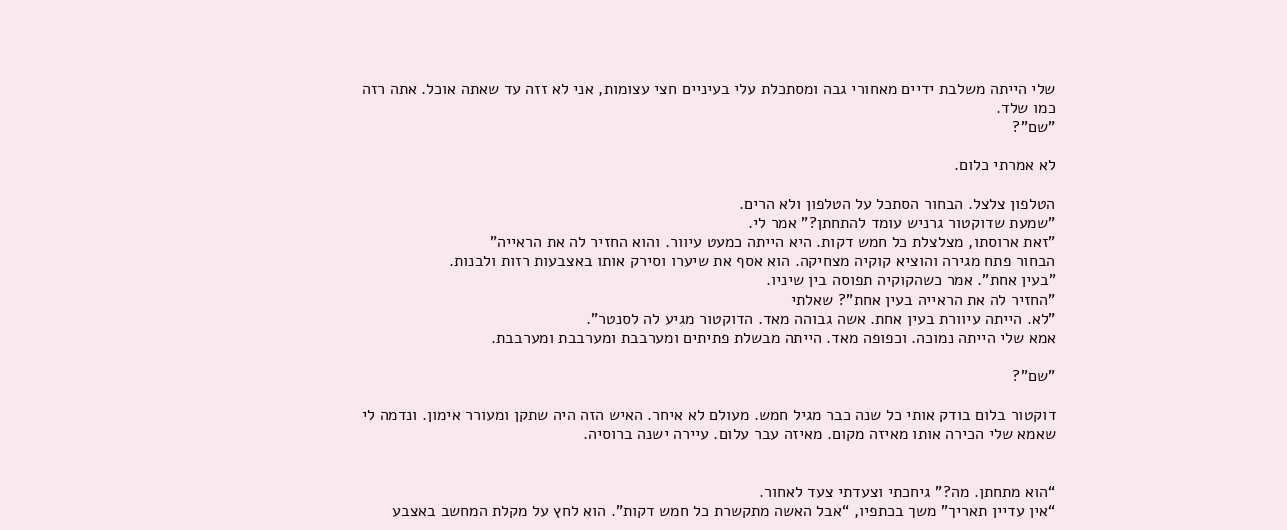שלי הייתה משלבת ידיים מאחורי גבה ומסתכלת עלי בעיניים חצי עצומות, אני לא זזה עד שאתה אוכל. אתה רזה כמו שלד.
”שם”?

לא אמרתי כלום.

הטלפון צלצל. הבחור הסתכל על הטלפון ולא הרים.
”שמעת שדוקטור גרניש עומד להתחתן?” אמר לי.
”זאת ארוסתו, מצלצלת כל חמש דקות. היא הייתה כמעט עיוור. והוא החזיר לה את הראייה”
הבחור פתח מגירה והוציא קוקיה מצחיקה. הוא אסף את שיערו וסירק אותו באצבעות רזות ולבנות.
”בעין אחת”. אמר כשהקוקיה תפוסה בין שיניו.
”החזיר לה את הראייה בעין אחת”? שאלתי
”לא. הייתה עיוורת בעין אחת. אשה גבוהה מאד. הדוקטור מגיע לה לסנטר”.
אמא שלי הייתה נמוכה. וכפופה מאד. הייתה מבשלת פתיתים ומערבבת ומערבבת ומערבבת.

”שם”?

דוקטור בלום בודק אותי כל שנה כבר מגיל חמש. מעולם לא איחר. האיש הזה היה שתקן ומעורר אימון. ונדמה לי שאמא שלי הכירה אותו מאיזה מקום. מאיזה עבר עלום. עיירה ישנה ברוסיה.


“הוא מתחתן. מה?” גיחכתי וצעדתי צעד לאחור.
“אין עדיין תאריך” משך בכתפיו, “אבל האשה מתקשרת כל חמש דקות”. הוא לחץ על מקלת המחשב באצבע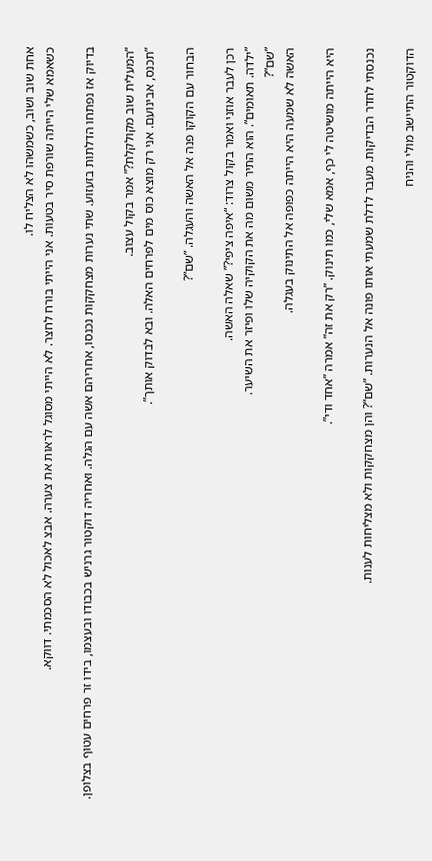אחת שוב ושוב, כשמשהו לא הצליח לו.
כשאמא שלי הייתה שורפת סיר בטעות. אני הייתי בורח לחצר. לא הייתי מסוגל לראות את צערה. אבצ לאכול לא הסכמתי. דווקא.

בדיוק אז נפתחו הדלתות בזעזוע. שתי נערות מצחקקות נכנסו, אחריהם אשה עם הגלה. ואחריה דוקטור גרניש בכבודו ובעצמו, בידו זר פרחים עטוף בצלופן.

“המעלית שוב מקולקלת?” אמר בקול עצוב.
”תכנס, אבינועם. אני רק מוצא כוס מים לפרחים האלה. ובא לבדוק אותך”.

הבחור עם הקוקו פנה אל האשה והעגלה. ”שם”?

רכן לעבר אוזני ואמר בקול צרוד: “איפה ציפי?” שאלה האשה.
”ילדה. תאומים”. הוא התיר משום מה את הקוקיה שלו ופיזר את השיער.
”שם”?
האשה לא שמעה היא הייתה כפופה אל התינוק בעגלה.

היא הייתה מושיטה לי כף, אמא שלי, כמו תינוק. ”רק את זה” אמרה ”אחד ודי”.

נכנסתי לחדר הבדיקות. מעבר לדלת שמעתי אותו פונה אל הנערות. ”שם”? והן מצחקקות ולא מצליחות לענות.

הדוקטור התיישב מולי והניח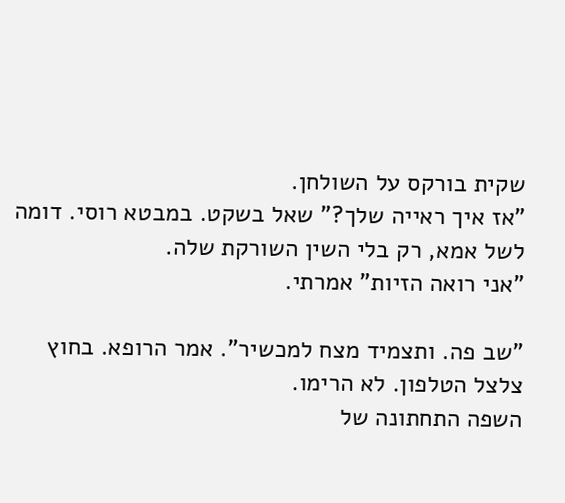שקית בורקס על השולחן.
”אז איך ראייה שלך?” שאל בשקט. במבטא רוסי. דומה לשל אמא, רק בלי השין השורקת שלה.
”אני רואה הזיות” אמרתי.

”שב פה. ותצמיד מצח למכשיר”. אמר הרופא. בחוץ צלצל הטלפון. לא הרימו.
השפה התחתונה של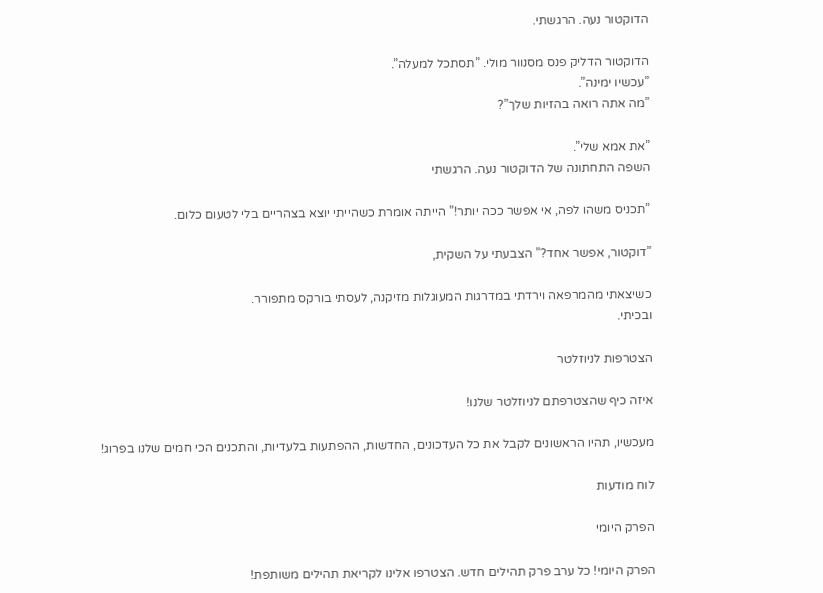הדוקטור נעה. הרגשתי.

הדוקטור הדליק פנס מסנוור מולי. ”תסתכל למעלה”.
”עכשיו ימינה”.
”מה אתה רואה בהזיות שלך”?

”את אמא שלי”.
השפה התחתונה של הדוקטור נעה. הרגשתי

”תכניס משהו לפה, אי אפשר ככה יותר!” הייתה אומרת כשהייתי יוצא בצהריים בלי לטעום כלום.

”דוקטור, אפשר אחד?” הצבעתי על השקית,

כשיצאתי מהמרפאה וירדתי במדרגות המעוגלות מזיקנה, לעסתי בורקס מתפורר.
ובכיתי.

הצטרפות לניוזלטר

איזה כיף שהצטרפתם לניוזלטר שלנו!

מעכשיו, תהיו הראשונים לקבל את כל העדכונים, החדשות, ההפתעות בלעדיות, והתכנים הכי חמים שלנו בפרוג!

לוח מודעות

הפרק היומי

הפרק היומי! כל ערב פרק תהילים חדש. הצטרפו אלינו לקריאת תהילים משותפת!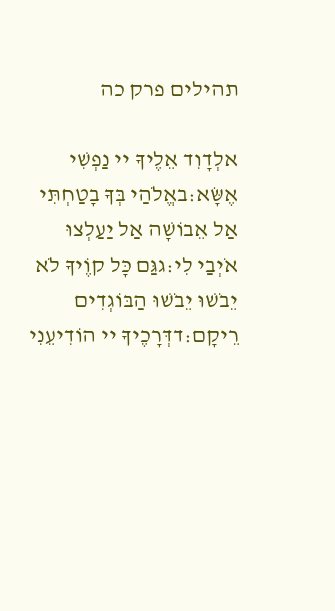תהילים פרק כה

אלְדָוִד אֵלֶיךָ יי נַפְשִׁי אֶשָּׂא:באֱלֹהַי בְּךָ בָטַחְתִּי אַל אֵבוֹשָׁה אַל יַעַלְצוּ אֹיְבַי לִי:גגַּם כָּל קוֶֹיךָ לֹא יֵבֹשׁוּ יֵבֹשׁוּ הַבּוֹגְדִים רֵיקָם:דדְּרָכֶיךָ יי הוֹדִיעֵנִי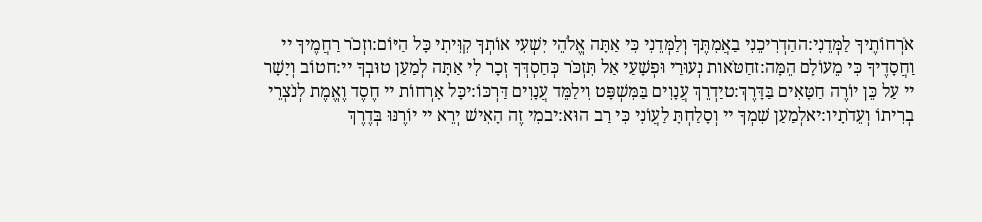אֹרְחוֹתֶיךָ לַמְּדֵנִי:ההַדְרִיכֵנִי בַאֲמִתֶּךָ וְלַמְּדֵנִי כִּי אַתָּה אֱלֹהֵי יִשְׁעִי אוֹתְךָ קִוִּיתִי כָּל הַיּוֹם:וזְכֹר רַחֲמֶיךָ יי וַחֲסָדֶיךָ כִּי מֵעוֹלָם הֵמָּה:זחַטֹּאות נְעוּרַי וּפְשָׁעַי אַל תִּזְכֹּר כְּחַסְדְּךָ זְכָר לִי אַתָּה לְמַעַן טוּבְךָ יי:חטוֹב וְיָשָׁר יי עַל כֵּן יוֹרֶה חַטָּאִים בַּדָּרֶךְ:טיַדְרֵךְ עֲנָוִים בַּמִּשְׁפָּט וִילַמֵּד עֲנָוִים דַּרְכּוֹ:יכָּל אָרְחוֹת יי חֶסֶד וֶאֱמֶת לְנֹצְרֵי בְרִיתוֹ וְעֵדֹתָיו:יאלְמַעַן שִׁמְךָ יי וְסָלַחְתָּ לַעֲוֹנִי כִּי רַב הוּא:יבמִי זֶה הָאִישׁ יְרֵא יי יוֹרֶנּוּ בְּדֶרֶךְ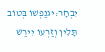יִבְחָר:יגנַפְשׁוֹ בְּטוֹב תָּלִין וְזַרְעוֹ יִירַשׁ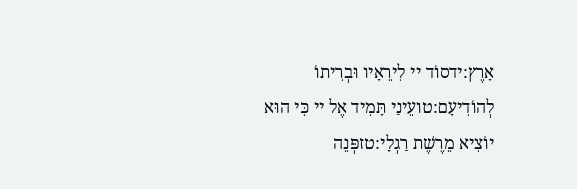אָרֶץ:ידסוֹד יי לִירֵאָיו וּבְרִיתוֹ לְהוֹדִיעָם:טועֵינַי תָּמִיד אֶל יי כִּי הוּא יוֹצִיא מֵרֶשֶׁת רַגְלָי:טזפְּנֵה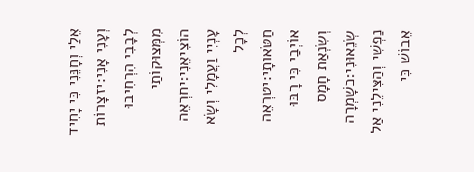אֵלַי וְחָנֵּנִי כִּי יָחִיד וְעָנִי אָנִי:יזצָרוֹת לְבָבִי הִרְחִיבוּ מִמְּצוּקוֹתַי הוֹצִיאֵנִי:יחרְאֵה עָנְיִי וַעֲמָלִי וְשָׂא לְכָל חַטֹּאותָי:יטרְאֵה אוֹיְבַי כִּי רָבּוּ וְשִׂנְאַת חָמָס שְׂנֵאוּנִי:כשָׁמְרָה נַפְשִׁי וְהַצִּילֵנִי אַל אֵבוֹשׁ כִּי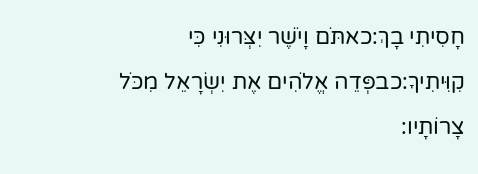חָסִיתִי בָךְ:כאתֹּם וָיֹשֶׁר יִצְּרוּנִי כִּי קִוִּיתִיךָ:כבפְּדֵה אֱלֹהִים אֶת יִשְׂרָאֵל מִכֹּל צָרוֹתָיו: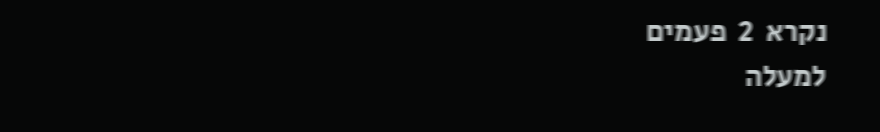נקרא  2  פעמים
למעלה